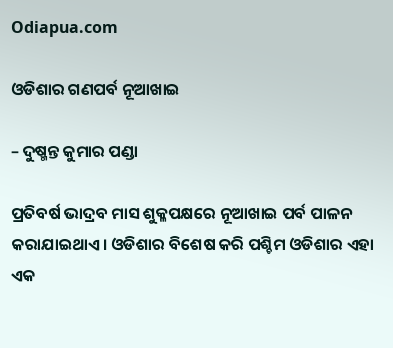Odiapua.com

ଓଡିଶାର ଗଣପର୍ବ ନୂଆଖାଇ

– ଦୁଷ୍ମନ୍ତ କୁମାର ପଣ୍ଡା

ପ୍ରତିବର୍ଷ ଭାଦ୍ରବ ମାସ ଶୁକ୍ଳପକ୍ଷରେ ନୂଆଖାଇ ପର୍ବ ପାଳନ କରାଯାଇଥାଏ। ଓଡିଶାର ବିଶେଷ କରି ପଶ୍ଚିମ ଓଡିଶାର ଏହା ଏକ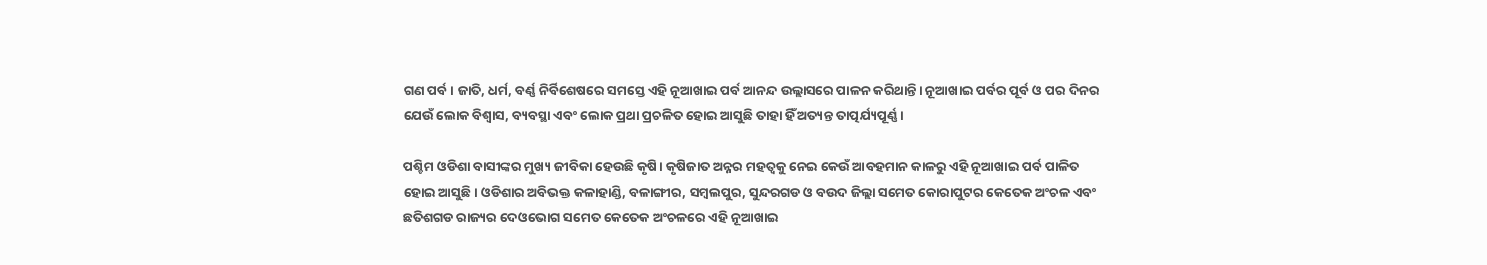ଗଣ ପର୍ବ। ଜାତି, ଧର୍ମ, ବର୍ଣ୍ଣ ନିର୍ବିଶେଷରେ ସମସ୍ତେ ଏହି ନୂଆଖାଇ ପର୍ବ ଆନନ୍ଦ ଉଲ୍ଲାସରେ ପାଳନ କରିଥାନ୍ତି। ନୂଆଖାଇ ପର୍ବର ପୂର୍ବ ଓ ପର ଦିନର ଯେଉଁ ଲୋକ ବିଶ୍ୱାସ, ବ୍ୟବସ୍ଥା ଏବଂ ଲୋକ ପ୍ରଥା ପ୍ରଚଳିତ ହୋଇ ଆସୁଛି ତାହା ହିଁ ଅତ୍ୟନ୍ତ ତାତ୍ପର୍ଯ୍ୟପୂର୍ଣ୍ଣ।

ପଶ୍ଚିମ ଓଡିଶା ବାସୀଙ୍କର ମୁଖ୍ୟ ଜୀବିକା ହେଉଛି କୃଷି। କୃଷିଜାତ ଅନ୍ନର ମହତ୍ୱକୁ ନେଇ କେଉଁ ଆବହମାନ କାଳରୁ ଏହି ନୂଆଖାଇ ପର୍ବ ପାଳିତ ହୋଇ ଆସୁଛି। ଓଡିଶାର ଅବିଭକ୍ତ କଳାହାଣ୍ଡି, ବଳାଙ୍ଗୀର, ସମ୍ବଲପୁର, ସୁନ୍ଦରଗଡ ଓ ବଉଦ ଜିଲ୍ଲା ସମେତ କୋରାପୁଟର କେତେକ ଅଂଚଳ ଏବଂ ଛତିଶଗଡ ରାଜ୍ୟର ଦେଓଭୋଗ ସମେତ କେତେକ ଅଂଚଳରେ ଏହି ନୂଆଖାଇ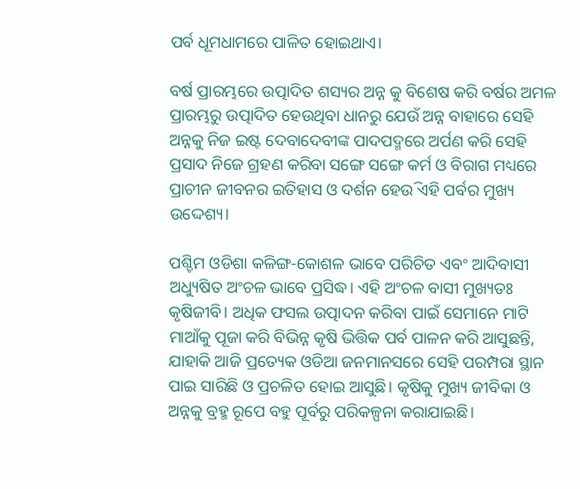ପର୍ବ ଧୂମଧାମରେ ପାଳିତ ହୋଇଥାଏ।

ବର୍ଷ ପ୍ରାରମ୍ଭରେ ଉତ୍ପାଦିତ ଶସ୍ୟର ଅନ୍ନ କୁ ବିଶେଷ କରି ବର୍ଷର ଅମଳ ପ୍ରାରମ୍ଭରୁ ଉତ୍ପାଦିତ ହେଉଥିବା ଧାନରୁ ଯେଉଁ ଅନ୍ନ ବାହାରେ ସେହି ଅନ୍ନକୁ ନିଜ ଇଷ୍ଟ ଦେବାଦେବୀଙ୍କ ପାଦପଦ୍ମରେ ଅର୍ପଣ କରି ସେହି ପ୍ରସାଦ ନିଜେ ଗ୍ରହଣ କରିବା ସଙ୍ଗେ ସଙ୍ଗେ କର୍ମ ଓ ବିରାଗ ମଧ୍ୟରେ ପ୍ରାଚୀନ ଜୀବନର ଇତିହାସ ଓ ଦର୍ଶନ ହେଉି ଏହି ପର୍ବର ମୁଖ୍ୟ ଉଦ୍ଦେଶ୍ୟ।

ପଶ୍ଚିମ ଓଡିଶା କଳିଙ୍ଗ-କୋଶଳ ଭାବେ ପରିଚିତ ଏବଂ ଆଦିବାସୀ ଅଧ୍ୟୁଷିତ ଅଂଚଳ ଭାବେ ପ୍ରସିଦ୍ଧ। ଏହି ଅଂଚଳ ବାସୀ ମୁଖ୍ୟତଃ କୃଷିଜୀବି। ଅଧିକ ଫସଲ ଉତ୍ପାଦନ କରିବା ପାଇଁ ସେମାନେ ମାଟି ମାଆଁକୁ ପୂଜା କରି ବିଭିନ୍ନ କୃଷି ଭିତ୍ତିକ ପର୍ବ ପାଳନ କରି ଆସୁଛନ୍ତି, ଯାହାକି ଆଜି ପ୍ରତ୍ୟେକ ଓଡିଆ ଜନମାନସରେ ସେହି ପରମ୍ପରା ସ୍ଥାନ ପାଇ ସାରିଛି ଓ ପ୍ରଚଳିତ ହୋଇ ଆସୁଛି। କୃଷିକୁ ମୁଖ୍ୟ ଜୀବିକା ଓ ଅନ୍ନକୁ ବ୍ରହ୍ମ ରୂପେ ବହୁ ପୂର୍ବରୁ ପରିକଳ୍ପନା କରାଯାଇଛି।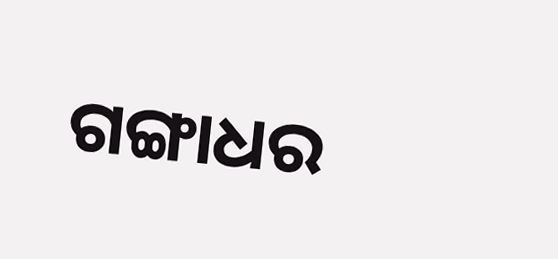ଗଙ୍ଗାଧର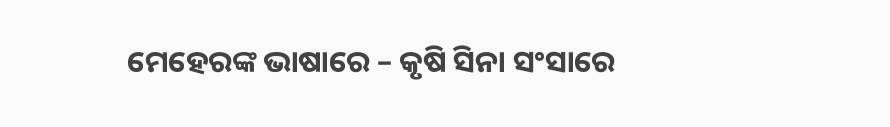ମେହେରଙ୍କ ଭାଷାରେ – କୃଷି ସିନା ସଂସାରେ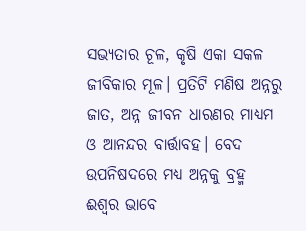ସଭ୍ୟତାର ଚୂଳ, କୃଷି ଏକା ସକଳ ଜୀବିକାର ମୂଳ। ପ୍ରତିଟି ମଣିଷ ଅନ୍ନରୁ ଜାତ, ଅନ୍ନ ଜୀବନ ଧାରଣର ମାଧ୍ୟମ ଓ ଆନନ୍ଦର ବାର୍ତ୍ତାବହ। ବେଦ ଉପନିଷଦରେ ମଧ୍ୟ ଅନ୍ନକୁ ବ୍ରହ୍ମ ଈଶ୍ୱର ଭାବେ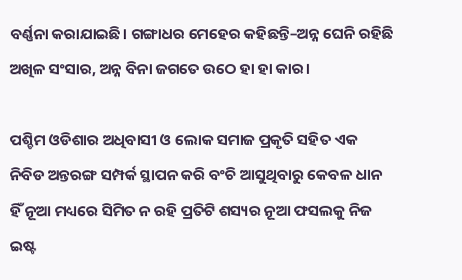ବର୍ଣ୍ଣନା କରାଯାଇଛି। ଗଙ୍ଗାଧର ମେହେର କହିଛନ୍ତି–ଅନ୍ନ ଘେନି ରହିଛି ଅଖିଳ ସଂସାର, ଅନ୍ନ ବିନା ଜଗତେ ଉଠେ ହା ହା କାର।

ପଶ୍ଚିମ ଓଡିଶାର ଅଧିବାସୀ ଓ ଲୋକ ସମାଜ ପ୍ରକୃତି ସହିତ ଏକ ନିବିଡ ଅନ୍ତରଙ୍ଗ ସମ୍ପର୍କ ସ୍ଥାପନ କରି ବଂଚି ଆସୁଥିବାରୁ କେବଳ ଧାନ ହିଁ ନୂଆ ମଧ୍ୟରେ ସିମିତ ନ ରହି ପ୍ରତିଟି ଶସ୍ୟର ନୂଆ ଫସଲକୁ ନିଜ ଇଷ୍ଟ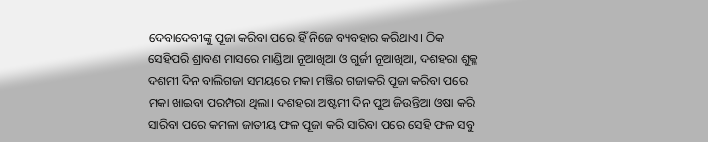ଦେବାଦେବୀଙ୍କୁ ପୂଜା କରିବା ପରେ ହିଁ ନିଜେ ବ୍ୟବହାର କରିଥାଏ। ଠିକ ସେହିପରି ଶ୍ରାବଣ ମାସରେ ମାଣ୍ଡିଆ ନୂଆଖିଆ ଓ ଗୁର୍ଜୀ ନୂଆଖିଆ, ଦଶହରା ଶୁକ୍ଳ ଦଶମୀ ଦିନ ବାଲିଗଜା ସମୟରେ ମକା ମଞ୍ଜିର ଗଜାକରି ପୂଜା କରିବା ପରେ ମକା ଖାଇବା ପରମ୍ପରା ଥିଲା। ଦଶହରା ଅଷ୍ଟମୀ ଦିନ ପୁଅ ଜିଉନ୍ତିଆ ଓଷା କରି ସାରିବା ପରେ କମଳା ଜାତୀୟ ଫଳ ପୂଜା କରି ସାରିବା ପରେ ସେହି ଫଳ ସବୁ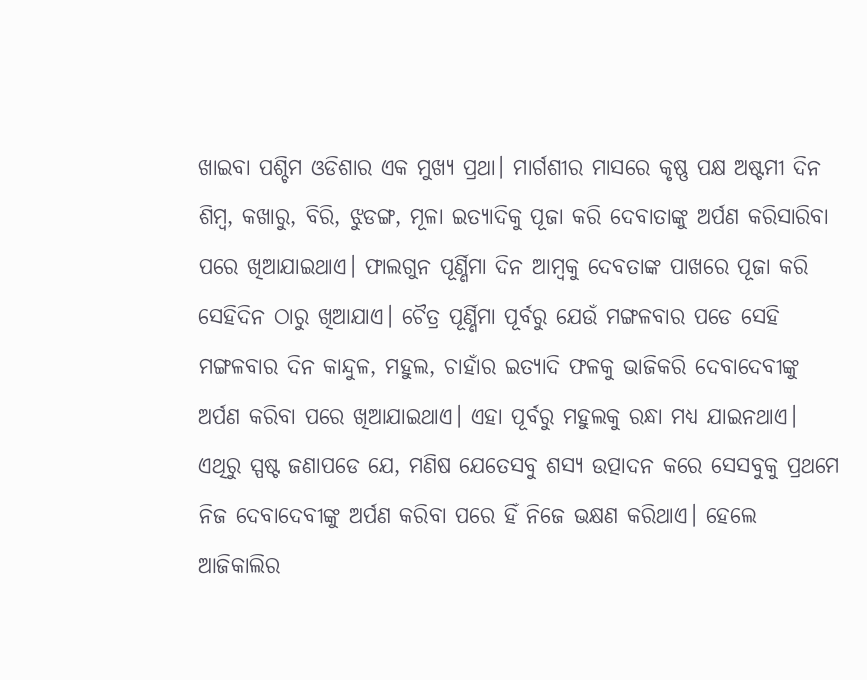ଖାଇବା ପଶ୍ଚିମ ଓଡିଶାର ଏକ ମୁଖ୍ୟ ପ୍ରଥା। ମାର୍ଗଶୀର ମାସରେ କୃଷ୍ଣ ପକ୍ଷ ଅଷ୍ଟମୀ ଦିନ ଶିମ୍ବ, କଖାରୁ, ବିରି, ଝୁଡଙ୍ଗ, ମୂଳା ଇତ୍ୟାଦିକୁ ପୂଜା କରି ଦେବାତାଙ୍କୁ ଅର୍ପଣ କରିସାରିବା ପରେ ଖିଆଯାଇଥାଏ। ଫାଲଗୁନ ପୂର୍ଣ୍ଣିମା ଦିନ ଆମ୍ବକୁ ଦେବତାଙ୍କ ପାଖରେ ପୂଜା କରି ସେହିଦିନ ଠାରୁ ଖିଆଯାଏ। ଚୈତ୍ର ପୂର୍ଣ୍ଣିମା ପୂର୍ବରୁ ଯେଉଁ ମଙ୍ଗଳବାର ପଡେ ସେହି ମଙ୍ଗଳବାର ଦିନ କାନ୍ଦୁଳ, ମହୁଲ, ଚାହାଁର ଇତ୍ୟାଦି ଫଳକୁ ଭାଜିକରି ଦେବାଦେବୀଙ୍କୁ ଅର୍ପଣ କରିବା ପରେ ଖିଆଯାଇଥାଏ। ଏହା ପୂର୍ବରୁ ମହୁଲକୁ ରନ୍ଧା ମଧ୍ୟ ଯାଇନଥାଏ। ଏଥିରୁ ସ୍ପଷ୍ଟ ଜଣାପଡେ ଯେ, ମଣିଷ ଯେତେସବୁ ଶସ୍ୟ ଉତ୍ପାଦନ କରେ ସେସବୁକୁ ପ୍ରଥମେ ନିଜ ଦେବାଦେବୀଙ୍କୁ ଅର୍ପଣ କରିବା ପରେ ହିଁ ନିଜେ ଭକ୍ଷଣ କରିଥାଏ। ହେଲେ ଆଜିକାଲିର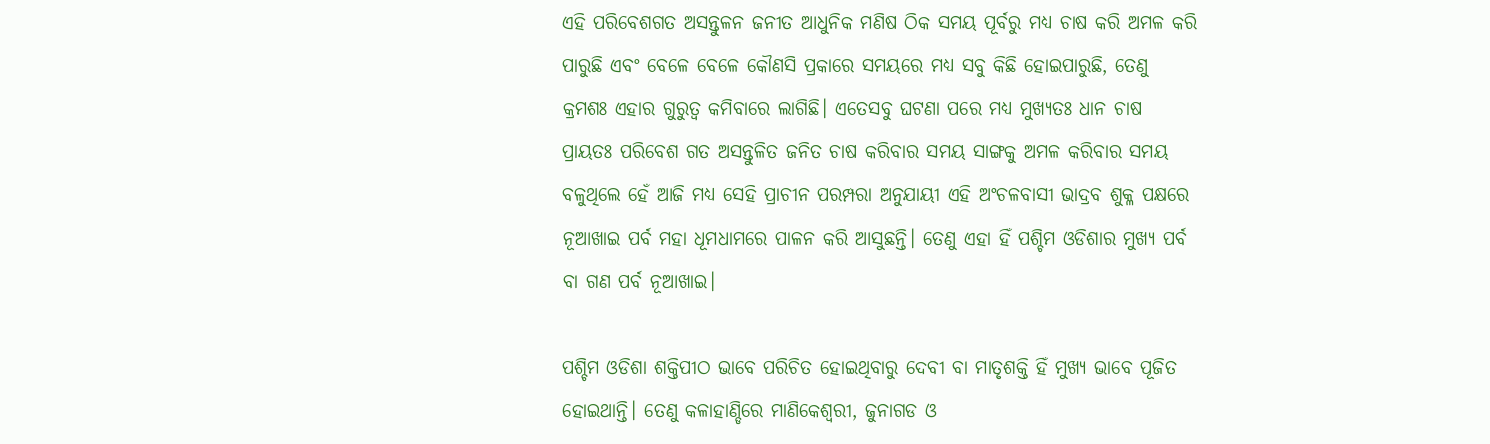ଏହି ପରିବେଶଗତ ଅସନ୍ତୁଳନ ଜନୀତ ଆଧୁନିକ ମଣିଷ ଠିକ ସମୟ ପୂର୍ବରୁ ମଧ୍ୟ ଚାଷ କରି ଅମଳ କରି ପାରୁଛି ଏବଂ ବେଳେ ବେଳେ କୌଣସି ପ୍ରକାରେ ସମୟରେ ମଧ୍ୟ ସବୁ କିଛି ହୋଇପାରୁଛି, ତେଣୁ କ୍ରମଶଃ ଏହାର ଗୁରୁତ୍ୱ କମିବାରେ ଲାଗିଛି। ଏତେସବୁ ଘଟଣା ପରେ ମଧ୍ୟ ମୁଖ୍ୟତଃ ଧାନ ଚାଷ ପ୍ରାୟତଃ ପରିବେଶ ଗତ ଅସନ୍ତୁଳିତ ଜନିତ ଚାଷ କରିବାର ସମୟ ସାଙ୍ଗକୁ ଅମଳ କରିବାର ସମୟ ବଳୁଥିଲେ ହେଁ ଆଜି ମଧ୍ୟ ସେହି ପ୍ରାଚୀନ ପରମ୍ପରା ଅନୁଯାୟୀ ଏହି ଅଂଚଳବାସୀ ଭାଦ୍ରବ ଶୁକ୍ଳ ପକ୍ଷରେ ନୂଆଖାଇ ପର୍ବ ମହା ଧୂମଧାମରେ ପାଳନ କରି ଆସୁଛନ୍ତି। ତେଣୁ ଏହା ହିଁ ପଶ୍ଚିମ ଓଡିଶାର ମୁଖ୍ୟ ପର୍ବ ବା ଗଣ ପର୍ବ ନୂଆଖାଇ।

ପଶ୍ଚିମ ଓଡିଶା ଶକ୍ତିପୀଠ ଭାବେ ପରିଚିତ ହୋଇଥିବାରୁ ଦେବୀ ବା ମାତୃଶକ୍ତି ହିଁ ମୁଖ୍ୟ ଭାବେ ପୂଜିତ ହୋଇଥାନ୍ତି। ତେଣୁ କଳାହାଣ୍ଡିରେ ମାଣିକେଶ୍ୱରୀ, ଜୁନାଗଡ ଓ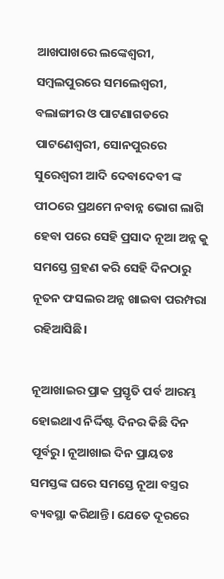ଆଖପାଖରେ ଲଙ୍କେଶ୍ୱରୀ, ସମ୍ବଲପୁରରେ ସମଲେଶ୍ୱରୀ, ବଲାଙ୍ଗୀର ଓ ପାଟଣାଗଡରେ ପାଟଣେଶ୍ୱରୀ, ସୋନପୁରରେ ସୁରେଶ୍ୱରୀ ଆଦି ଦେବାଦେବୀ ଙ୍କ ପୀଠରେ ପ୍ରଥମେ ନବାନ୍ନ ଭୋଗ ଲାଗି ହେବା ପରେ ସେହି ପ୍ରସାଦ ନୂଆ ଅନ୍ନ କୁ ସମସ୍ତେ ଗ୍ରହଣ କରି ସେହି ଦିନଠାରୁ ନୂତନ ଫସଲର ଅନ୍ନ ଖାଇବା ପରମ୍ପରା ରହିଆସିଛି।

ନୂଆଖାଇର ପ୍ରାକ ପ୍ରସ୍ତୃତି ପର୍ବ ଆରମ୍ଭ ହୋଇଥାଏ ନିର୍ଦ୍ଦିଷ୍ଟ ଦିନର କିଛି ଦିନ ପୂର୍ବରୁ। ନୂଆଖାଇ ଦିନ ପ୍ରାୟତଃ ସମସ୍ତଙ୍କ ଘରେ ସମସ୍ତେ ନୂଆ ବସ୍ତ୍ରର ବ୍ୟବସ୍ଥା କରିଥାନ୍ତି। ଯେତେ ଦୂରରେ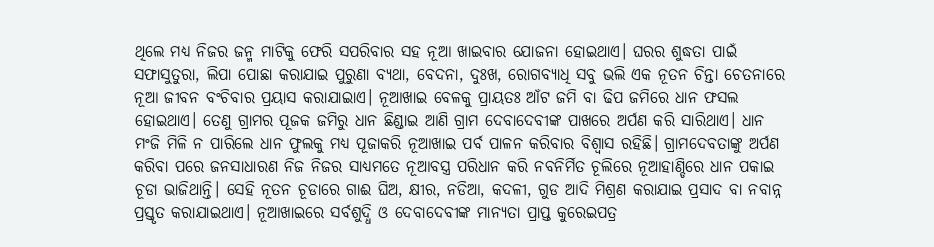ଥିଲେ ମଧ୍ୟ ନିଜର ଜନ୍ମ ମାଟିକୁ ଫେରି ସପରିବାର ସହ ନୂଆ ଖାଇବାର ଯୋଜନା ହୋଇଥାଏ। ଘରର ଶୁଦ୍ଧତା ପାଇଁ ସଫାସୁତୁରା, ଲିପା ପୋଛା କରାଯାଇ ପୁରୁଣା ବ୍ୟଥା, ବେଦନା, ଦୁଃଖ, ରୋଗବ୍ୟାଧି ସବୁ ଭଲି ଏକ ନୂତନ ଚିନ୍ତା ଚେତନାରେ ନୂଆ ଜୀବନ ବଂଚିବାର ପ୍ରୟାସ କରାଯାଇାଏ। ନୂଆଖାଇ ବେଳକୁ ପ୍ରାୟତଃ ଆଁଟ ଜମି ବା ଢିପ ଜମିରେ ଧାନ ଫସଲ ହୋଇଥାଏ। ତେଣୁ ଗ୍ରାମର ପୂଜକ ଜମିରୁ ଧାନ ଛିଣ୍ଡାଇ ଆଣି ଗ୍ରାମ ଦେବାଦେବୀଙ୍କ ପାଖରେ ଅର୍ପଣ କରି ସାରିଥାଏ। ଧାନ ମଂଜି ମିଳି ନ ପାରିଲେ ଧାନ ଫୁଲକୁ ମଧ୍ୟ ପୂଜାକରି ନୂଆଖାଇ ପର୍ବ ପାଳନ କରିବାର ବିଶ୍ୱାସ ରହିଛି। ଗ୍ରାମଦେବତାଙ୍କୁ ଅର୍ପଣ କରିବା ପରେ ଜନସାଧାରଣ ନିଜ ନିଜର ସାଧ୍ୟମତେ ନୂଆବସ୍ତ୍ର ପରିଧାନ କରି ନବନିର୍ମିତ ଚୂଲିରେ ନୂଆହାଣ୍ଡିରେ ଧାନ ପକାଇ ଚୂଡା ଭାଜିଥାନ୍ତି। ସେହି ନୂତନ ଚୂଡାରେ ଗାଈ ଘିଅ, କ୍ଷୀର, ନଡିଆ, କଦଳୀ, ଗୁଡ ଆଦି ମିଶ୍ରଣ କରାଯାଇ ପ୍ରସାଦ ବା ନବାନ୍ନ ପ୍ରସ୍ତୃତ କରାଯାଇଥାଏ। ନୂଆଖାଇରେ ସର୍ବଶୁଦ୍ଧି ଓ ଦେବାଦେବୀଙ୍କ ମାନ୍ୟତା ପ୍ରାପ୍ତ କୁରେଇପତ୍ର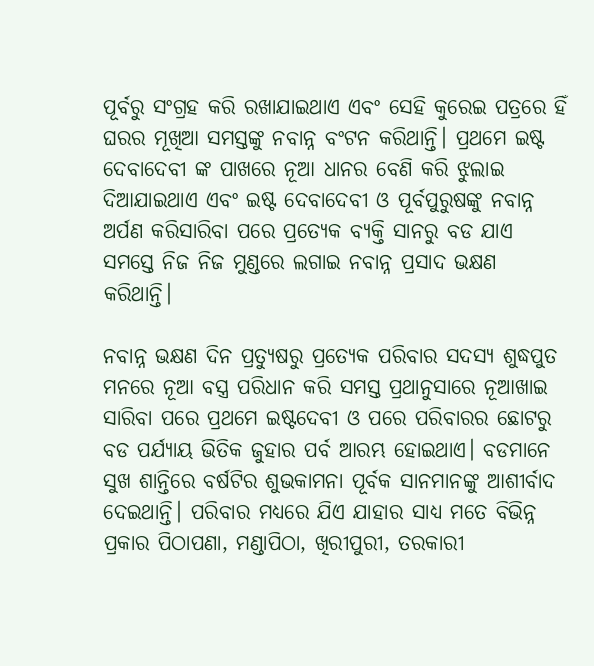ପୂର୍ବରୁ ସଂଗ୍ରହ କରି ରଖାଯାଇଥାଏ ଏବଂ ସେହି କୁରେଇ ପତ୍ରରେ ହିଁ ଘରର ମୂଖିଆ ସମସ୍ତଙ୍କୁ ନବାନ୍ନ ବଂଟନ କରିଥାନ୍ତି। ପ୍ରଥମେ ଇଷ୍ଟ ଦେବାଦେବୀ ଙ୍କ ପାଖରେ ନୂଆ ଧାନର ବେଣି କରି ଝୁଲାଇ ଦିଆଯାଇଥାଏ ଏବଂ ଇଷ୍ଟ ଦେବାଦେବୀ ଓ ପୂର୍ବପୁରୁଷଙ୍କୁ ନବାନ୍ନ ଅର୍ପଣ କରିସାରିବା ପରେ ପ୍ରତ୍ୟେକ ବ୍ୟକ୍ତି ସାନରୁ ବଡ ଯାଏ ସମସ୍ତେ ନିଜ ନିଜ ମୁଣ୍ଡରେ ଲଗାଇ ନବାନ୍ନ ପ୍ରସାଦ ଭକ୍ଷଣ କରିଥାନ୍ତି।

ନବାନ୍ନ ଭକ୍ଷଣ ଦିନ ପ୍ରତ୍ୟୁଷରୁ ପ୍ରତ୍ୟେକ ପରିବାର ସଦସ୍ୟ ଶୁଦ୍ଧପୁତ ମନରେ ନୂଆ ବସ୍ତ୍ର ପରିଧାନ କରି ସମସ୍ତ ପ୍ରଥାନୁସାରେ ନୂଆଖାଇ ସାରିବା ପରେ ପ୍ରଥମେ ଇଷ୍ଟଦେବୀ ଓ ପରେ ପରିବାରର ଛୋଟରୁ ବଡ ପର୍ଯ୍ୟାୟ ଭିତିକ ଜୁହାର ପର୍ବ ଆରମ୍ଭ ହୋଇଥାଏ। ବଡମାନେ ସୁଖ ଶାନ୍ତିରେ ବର୍ଷଟିର ଶୁଭକାମନା ପୂର୍ବକ ସାନମାନଙ୍କୁ ଆଶୀର୍ବାଦ ଦେଇଥାନ୍ତି। ପରିବାର ମଧ୍ୟରେ ଯିଏ ଯାହାର ସାଧ୍ୟ ମତେ ବିଭିନ୍ନ ପ୍ରକାର ପିଠାପଣା, ମଣ୍ଡାପିଠା, ଖିରୀପୁରୀ, ତରକାରୀ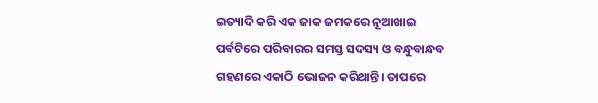ଇତ୍ୟାଦି କରି ଏକ ଜାକ ଜମକରେ ନୂଆଖାଇ ପର୍ବଟିରେ ପରିବାରର ସମସ୍ତ ସଦସ୍ୟ ଓ ବନ୍ଧୁବାନ୍ଧବ ଗହଣରେ ଏକାଠି ଭୋଜନ କରିଥାନ୍ତି। ତାପରେ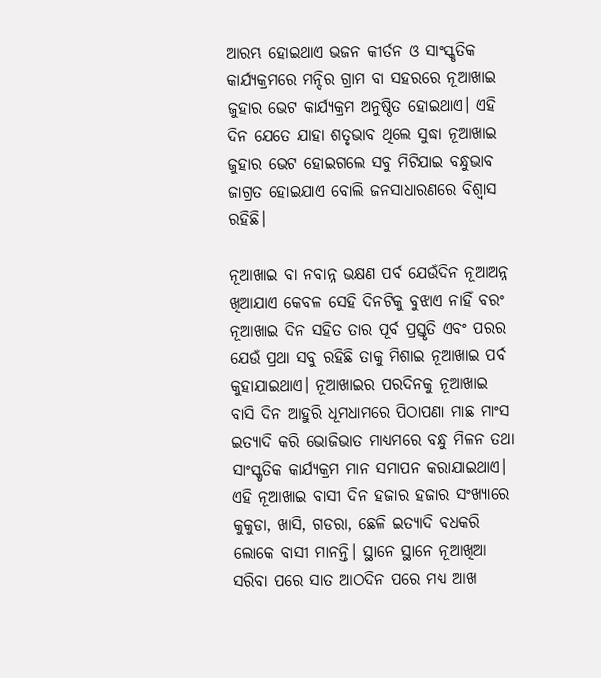ଆରମ୍ଭ ହୋଇଥାଏ ଭଜନ କୀର୍ତନ ଓ ସାଂସ୍କୃତିକ କାର୍ଯ୍ୟକ୍ରମରେ ମନ୍ଦିର ଗ୍ରାମ ବା ସହରରେ ନୂଆଖାଇ ଜୁହାର ଭେଟ କାର୍ଯ୍ୟକ୍ରମ ଅନୁଷ୍ଠିତ ହୋଇଥାଏ। ଏହି ଦିନ ଯେତେ ଯାହା ଶତୃଭାବ ଥିଲେ ସୁଦ୍ଧା ନୂଆଖାଇ ଜୁହାର ଭେଟ ହୋଇଗଲେ ସବୁ ମିଟିଯାଇ ବନ୍ଧୁଭାବ ଜାଗ୍ରତ ହୋଇଯାଏ ବୋଲି ଜନସାଧାରଣରେ ବିଶ୍ୱାସ ରହିଛି।

ନୂଆଖାଇ ବା ନବାନ୍ନ ଭକ୍ଷଣ ପର୍ବ ଯେଉଁଦିନ ନୂଆଅନ୍ନ ଖିଆଯାଏ କେବଳ ସେହି ଦିନଟିକୁ ବୁଝାଏ ନାହିଁ ବରଂ ନୂଆଖାଇ ଦିନ ସହିତ ତାର ପୂର୍ବ ପ୍ରସ୍ତୃତି ଏବଂ ପରର ଯେଉଁ ପ୍ରଥା ସବୁ ରହିଛି ତାକୁ ମିଶାଇ ନୂଆଖାଇ ପର୍ବ କୁହାଯାଇଥାଏ। ନୂଆଖାଇର ପରଦିନକୁ ନୂଆଖାଇ ବାସି ଦିନ ଆହୁରି ଧୂମଧାମରେ ପିଠାପଣା ମାଛ ମାଂସ ଇତ୍ୟାଦି କରି ଭୋଜିଭାତ ମାଧ୍ୟମରେ ବନ୍ଧୁ ମିଳନ ତଥା ସାଂସ୍କୃତିକ କାର୍ଯ୍ୟକ୍ରମ ମାନ ସମାପନ କରାଯାଇଥାଏ। ଏହି ନୂଆଖାଇ ବାସୀ ଦିନ ହଜାର ହଜାର ସଂଖ୍ୟାରେ କୁକୁଡା, ଖାସି, ଗଡରା, ଛେଳି ଇତ୍ୟାଦି ବଧକରି ଲୋକେ ବାସୀ ମାନନ୍ତି। ସ୍ଥାନେ ସ୍ଥାନେ ନୂଆଖିଆ ସରିବା ପରେ ସାତ ଆଠଦିନ ପରେ ମଧ୍ୟ ଆଖ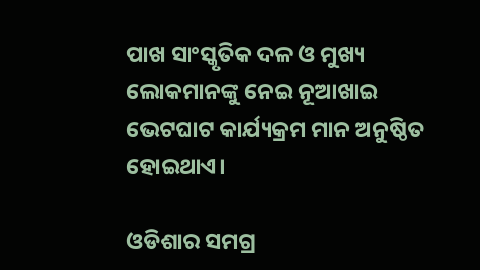ପାଖ ସାଂସ୍କୃତିକ ଦଳ ଓ ମୁଖ୍ୟ ଲୋକମାନଙ୍କୁ ନେଇ ନୂଆଖାଇ ଭେଟଘାଟ କାର୍ଯ୍ୟକ୍ରମ ମାନ ଅନୁଷ୍ଠିତ ହୋଇଥାଏ।

ଓଡିଶାର ସମଗ୍ର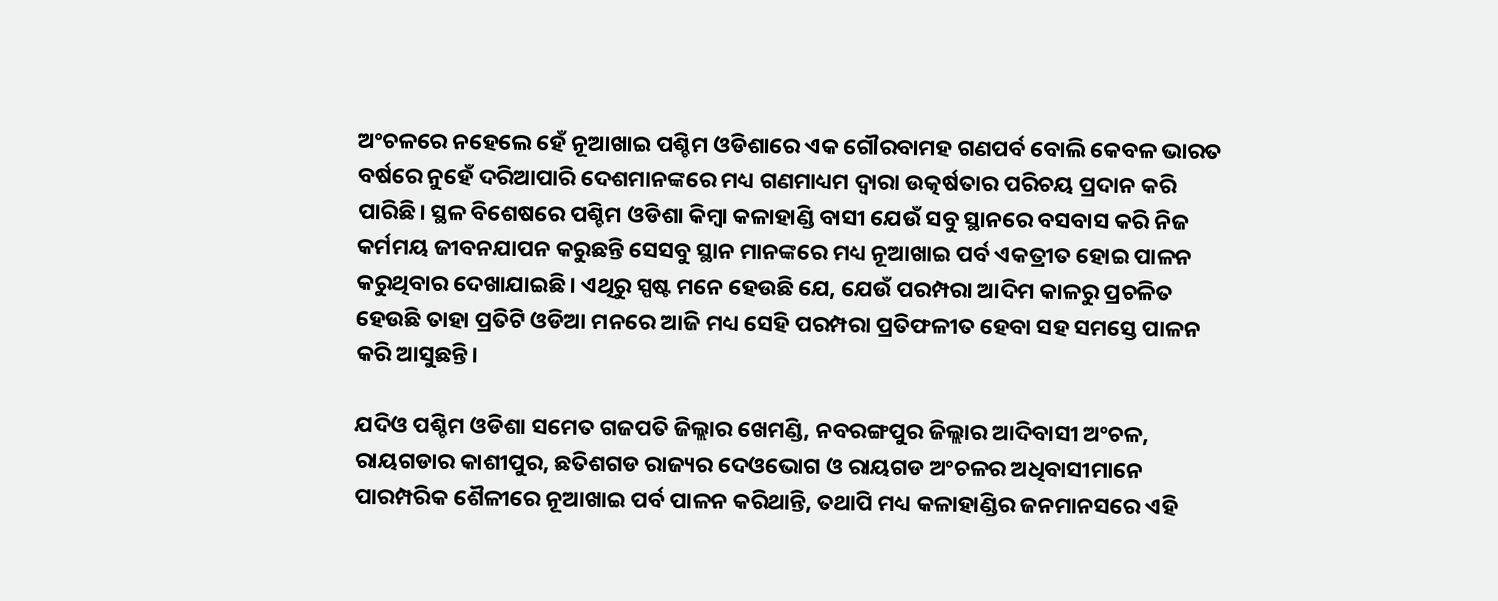ଅଂଚଳରେ ନହେଲେ ହେଁ ନୂଆଖାଇ ପଶ୍ଚିମ ଓଡିଶାରେ ଏକ ଗୌରବାମହ ଗଣପର୍ବ ବୋଲି କେବଳ ଭାରତ ବର୍ଷରେ ନୁହେଁ ଦରିଆପାରି ଦେଶମାନଙ୍କରେ ମଧ୍ୟ ଗଣମାଧ୍ୟମ ଦ୍ୱାରା ଉତ୍କର୍ଷତାର ପରିଚୟ ପ୍ରଦାନ କରି ପାରିଛି। ସ୍ଥଳ ବିଶେଷରେ ପଶ୍ଚିମ ଓଡିଶା କିମ୍ବା କଳାହାଣ୍ଡି ବାସୀ ଯେଉଁ ସବୁ ସ୍ଥାନରେ ବସବାସ କରି ନିଜ କର୍ମମୟ ଜୀବନଯାପନ କରୁଛନ୍ତି ସେସବୁ ସ୍ଥାନ ମାନଙ୍କରେ ମଧ୍ୟ ନୂଆଖାଇ ପର୍ବ ଏକତ୍ରୀତ ହୋଇ ପାଳନ କରୁଥିବାର ଦେଖାଯାଇଛି। ଏଥିରୁ ସ୍ପଷ୍ଟ ମନେ ହେଉଛି ଯେ, ଯେଉଁ ପରମ୍ପରା ଆଦିମ କାଳରୁ ପ୍ରଚଳିତ ହେଉଛି ତାହା ପ୍ରତିଟି ଓଡିଆ ମନରେ ଆଜି ମଧ୍ୟ ସେହି ପରମ୍ପରା ପ୍ରତିଫଳୀତ ହେବା ସହ ସମସ୍ତେ ପାଳନ କରି ଆସୁଛନ୍ତି।

ଯଦିଓ ପଶ୍ଚିମ ଓଡିଶା ସମେତ ଗଜପତି ଜିଲ୍ଲାର ଖେମଣ୍ଡି, ନବରଙ୍ଗପୁର ଜିଲ୍ଲାର ଆଦିବାସୀ ଅଂଚଳ, ରାୟଗଡାର କାଶୀପୁର, ଛତିଶଗଡ ରାଜ୍ୟର ଦେଓଭୋଗ ଓ ରାୟଗଡ ଅଂଚଳର ଅଧିବାସୀମାନେ ପାରମ୍ପରିକ ଶୈଳୀରେ ନୂଆଖାଇ ପର୍ବ ପାଳନ କରିଥାନ୍ତି, ତଥାପି ମଧ୍ୟ କଳାହାଣ୍ଡିର ଜନମାନସରେ ଏହି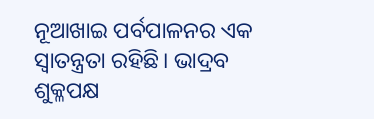ନୂଆଖାଇ ପର୍ବପାଳନର ଏକ ସ୍ୱାତନ୍ତ୍ରତା ରହିଛି। ଭାଦ୍ରବ ଶୁକ୍ଳପକ୍ଷ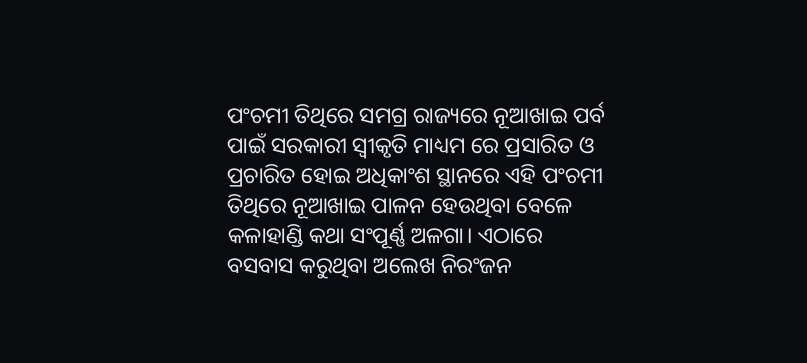ପଂଚମୀ ତିଥିରେ ସମଗ୍ର ରାଜ୍ୟରେ ନୂଆଖାଇ ପର୍ବ ପାଇଁ ସରକାରୀ ସ୍ୱୀକୃତି ମାଧ୍ୟମ ରେ ପ୍ରସାରିତ ଓ ପ୍ରଚାରିତ ହୋଇ ଅଧିକାଂଶ ସ୍ଥାନରେ ଏହି ପଂଚମୀ ତିଥିରେ ନୂଆଖାଇ ପାଳନ ହେଉଥିବା ବେଳେ କଳାହାଣ୍ଡି କଥା ସଂପୂର୍ଣ୍ଣ ଅଳଗା। ଏଠାରେ ବସବାସ କରୁଥିବା ଅଲେଖ ନିରଂଜନ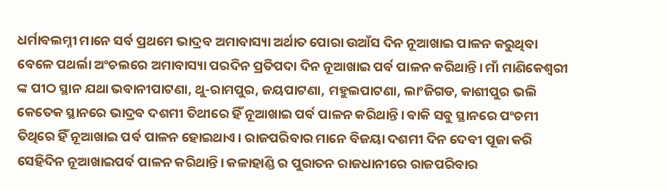ଧର୍ମାବଲମ୍ନୀ ମାନେ ସର୍ବ ପ୍ରଥମେ ଭାଦ୍ରବ ଅମାବାସ୍ୟା ଅର୍ଥାତ ପୋରା ଉଆଁସ ଦିନ ନୂଆଖାଇ ପାଳନ କରୁଥିବା ବେଳେ ପଥର୍ଲା ଅଂଚଲରେ ଅମାବାସ୍ୟା ପରଦିନ ପ୍ରତିପଦା ଦିନ ନୂଆଖାଇ ପର୍ବ ପାଳନ କରିଥାନ୍ତି। ମାଁ ମାଣିକେଶ୍ୱରୀ ଙ୍କ ପୀଠ ସ୍ଥାନ ଯଥା ଭବାନୀପାଟଣା, ଥୁ-ରାମପୁର, ଜୟପାଟଣା, ମହୁଲପାଟଣା, ଲାଂଜିଗଡ, କାଶୀପୁର ଭଲି କେତେକ ସ୍ଥାନରେ ଭାଦ୍ରବ ଦଶମୀ ତିଥୀରେ ହିଁ ନୂଆଖାଇ ପର୍ବ ପାଳନ କରିଥାନ୍ତି। ବାକି ସବୁ ସ୍ଥାନରେ ପଂଚମୀ ତିଥିରେ ହିଁ ନୂଆଖାଇ ପର୍ବ ପାଳନ ହୋଇଥାଏ। ରାଜପରିବାର ମାନେ ବିଜୟା ଦଶମୀ ଦିନ ଦେବୀ ପୂଜା କରି ସେହିଦିନ ନୂଆଖାଇପର୍ବ ପାଳନ କରିଥାନ୍ତି। କଳାହାଣ୍ଡି ର ପୁରାତନ ରାଜଧାନୀରେ ରାଜପରିବାର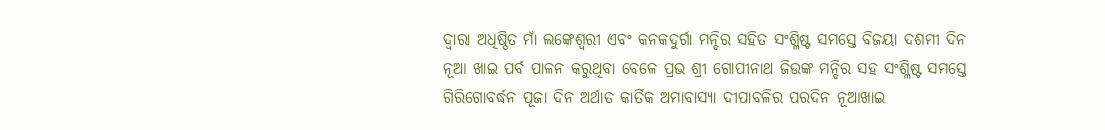ଦ୍ୱାରା ଅଧିଷ୍ଠିତ ମାଁ ଲଙ୍କେଶ୍ୱରୀ ଏବଂ କନକଦୁର୍ଗା ମନ୍ଦିର ସହିତ ସଂଶ୍ଳିଷ୍ଟ ସମସ୍ତେ ବିଜୟା ଦଶମୀ ଦିନ ନୂଆ ଖାଇ ପର୍ବ ପାଳନ କରୁଥିବା ବେଳେ ପ୍ରଭ ଶ୍ରୀ ଗୋପୀନାଥ ଜିଉଙ୍କ ମନ୍ଦିର ସହ ସଂଶ୍ଳିଷ୍ଟ ସମସ୍ତେ ଗିରିଗୋବର୍ଦ୍ଧନ ପୂଜା ଦିନ ଅର୍ଥାତ କାର୍ତିକ ଅମାବାସ୍ୟା ଦୀପାବଳିର ପରଦିନ ନୂଆଖାଇ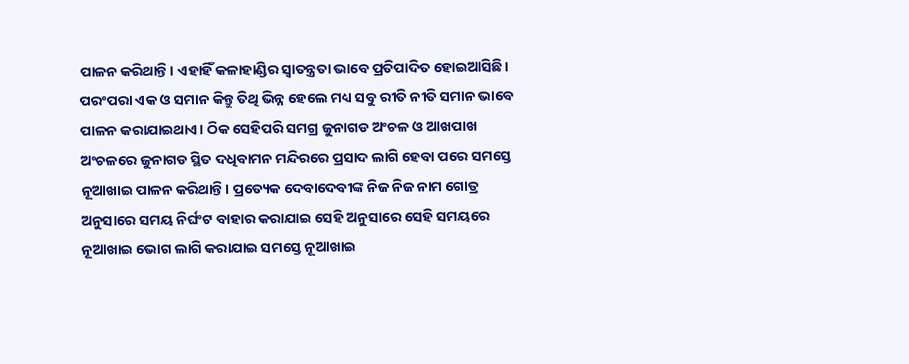ପାଳନ କରିଥାନ୍ତି। ଏହାହିଁ କଳାହାଣ୍ଡିର ସ୍ୱାତନ୍ତ୍ରତା ଭାବେ ପ୍ରତିପାଦିତ ହୋଇଆସିଛି। ପରଂପରା ଏକ ଓ ସମାନ କିନ୍ତୁ ତିଥି ଭିନ୍ନ ହେଲେ ମଧ୍ୟ ସବୁ ରୀତି ନୀତି ସମାନ ଭାବେ ପାଳନ କରାଯାଇଥାଏ। ଠିକ ସେହିପରି ସମଗ୍ର ଜୁନାଗଡ ଅଂଚଳ ଓ ଆଖପାଖ ଅଂଚଳରେ ଜୁନାଗଡ ସ୍ଥିତ ଦଧିବାମନ ମନ୍ଦିରରେ ପ୍ରସାଦ ଲାଗି ହେବା ପରେ ସମସ୍ତେ ନୂଆଖାଇ ପାଳନ କରିଥାନ୍ତି। ପ୍ରତ୍ୟେକ ଦେବାଦେବୀଙ୍କ ନିଜ ନିଜ ନାମ ଗୋତ୍ର ଅନୁସାରେ ସମୟ ନିର୍ଘଂଟ ବାହାର କରାଯାଇ ସେହି ଅନୁସାରେ ସେହି ସମୟରେ ନୂଆଖାଇ ଭୋଗ ଲାଗି କରାଯାଇ ସମସ୍ତେ ନୂଆଖାଇ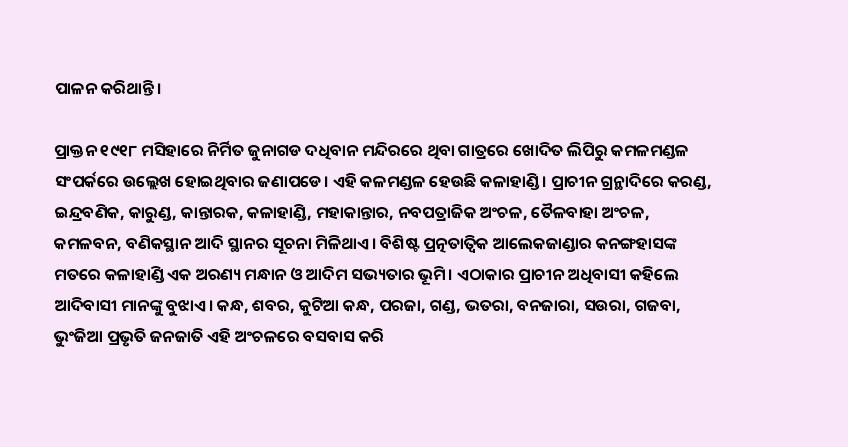ପାଳନ କରିଥାନ୍ତି।

ପ୍ରାକ୍ତନ ୧୯୧୮ ମସିହାରେ ନିର୍ମିତ ଜୁନାଗଡ ଦଧିବାନ ମନ୍ଦିରରେ ଥିବା ଗାତ୍ରରେ ଖୋଦିତ ଲିପିରୁ କମଳମଣ୍ଡଳ ସଂପର୍କରେ ଉଲ୍ଲେଖ ହୋଇଥିବାର ଜଣାପଡେ। ଏହି କଳମଣ୍ଡଳ ହେଉଛି କଳାହାଣ୍ଡି। ପ୍ରାଚୀନ ଗ୍ରନ୍ଥାଦିରେ କରଣ୍ଡ, ଇନ୍ଦ୍ରବଣିକ, କାରୁଣ୍ଡ, କାନ୍ତାରକ, କଳାହାଣ୍ଡି, ମହାକାନ୍ତାର, ନବପତ୍ରାଜିକ ଅଂଚଳ, ତୈଳବାହା ଅଂଚଳ, କମଳବନ, ବଣିକସ୍ଥାନ ଆଦି ସ୍ଥାନର ସୂଚନା ମିଳିଥାଏ। ବିଶିଷ୍ଟ ପ୍ରତ୍ନତାତ୍ୱିକ ଆଲେକଜାଣ୍ଡାର କନଙ୍ଗହାସଙ୍କ ମତରେ କଳାହାଣ୍ଡି ଏକ ଅରଣ୍ୟ ମନ୍ଧାନ ଓ ଆଦିମ ସଭ୍ୟତାର ଭୂମି। ଏଠାକାର ପ୍ରାଚୀନ ଅଧିବାସୀ କହିଲେ ଆଦିବାସୀ ମାନଙ୍କୁ ବୁଝାଏ। କନ୍ଧ, ଶବର, କୁଟିଆ କନ୍ଧ, ପରଜା, ଗଣ୍ଡ, ଭତରା, ବନଜାରା, ସଉରା, ଗଜବା, ଭୁଂଜିଆ ପ୍ରଭୃତି ଜନଜାତି ଏହି ଅଂଚଳରେ ବସବାସ କରି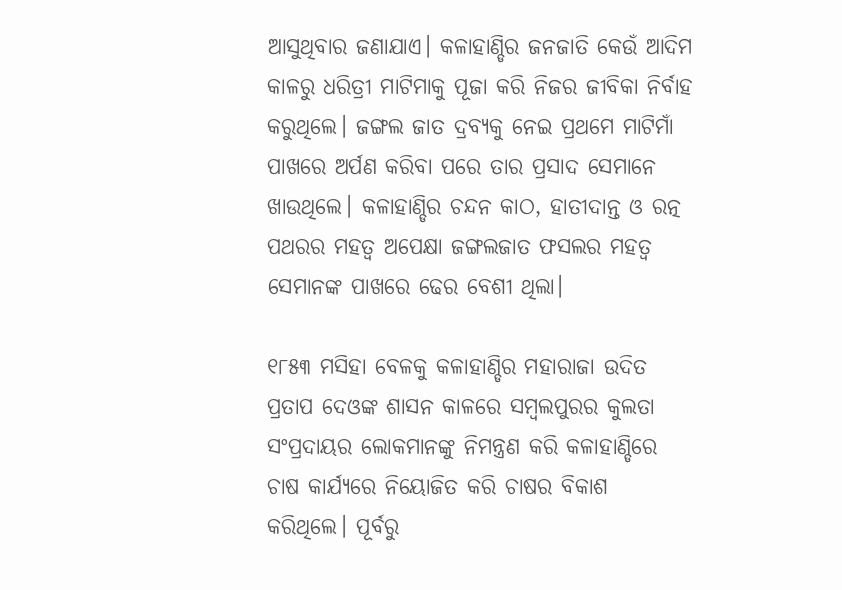ଆସୁଥିବାର ଜଣାଯାଏ। କଳାହାଣ୍ଡିର ଜନଜାତି କେଉଁ ଆଦିମ କାଳରୁ ଧରିତ୍ରୀ ମାଟିମାକୁ ପୂଜା କରି ନିଜର ଜୀବିକା ନିର୍ବାହ କରୁଥିଲେ। ଜଙ୍ଗଲ ଜାତ ଦ୍ରବ୍ୟକୁ ନେଇ ପ୍ରଥମେ ମାଟିମାଁ ପାଖରେ ଅର୍ପଣ କରିବା ପରେ ତାର ପ୍ରସାଦ ସେମାନେ ଖାଉଥିଲେ। କଳାହାଣ୍ଡିର ଚନ୍ଦନ କାଠ, ହାତୀଦାନ୍ତ ଓ ରତ୍ନ ପଥରର ମହତ୍ୱ ଅପେକ୍ଷା ଜଙ୍ଗଲଜାତ ଫସଲର ମହତ୍ୱ ସେମାନଙ୍କ ପାଖରେ ଢେର ବେଶୀ ଥିଲା।

୧୮୫୩ ମସିହା ବେଳକୁ କଳାହାଣ୍ଡିର ମହାରାଜା ଉଦିତ ପ୍ରତାପ ଦେଓଙ୍କ ଶାସନ କାଳରେ ସମ୍ବଲପୁରର କୁଲତା ସଂପ୍ରଦାୟର ଲୋକମାନଙ୍କୁ ନିମନ୍ତ୍ରଣ କରି କଳାହାଣ୍ଡିରେ ଚାଷ କାର୍ଯ୍ୟରେ ନିୟୋଜିତ କରି ଚାଷର ବିକାଶ କରିଥିଲେ। ପୂର୍ବରୁ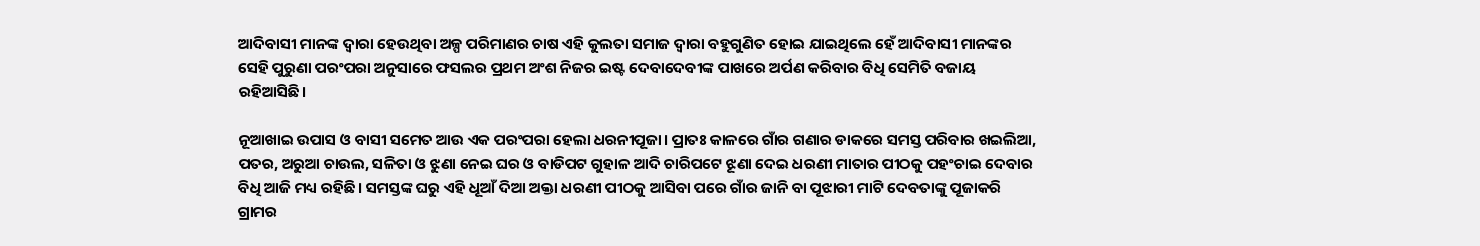ଆଦିବାସୀ ମାନଙ୍କ ଦ୍ୱାରା ହେଉଥିବା ଅଳ୍ପ ପରିମାଣର ଚାଷ ଏହି କୁଲତା ସମାଜ ଦ୍ୱାରା ବହୁଗୁଣିତ ହୋଇ ଯାଇଥିଲେ ହେଁ ଆଦିବାସୀ ମାନଙ୍କର ସେହି ପୁରୁଣା ପରଂପରା ଅନୁସାରେ ଫସଲର ପ୍ରଥମ ଅଂଶ ନିଜର ଇଷ୍ଟ ଦେବାଦେବୀଙ୍କ ପାଖରେ ଅର୍ପଣ କରିବାର ବିଧି ସେମିତି ବଜାୟ ରହିଆସିଛି।

ନୂଆଖାଇ ଉପାସ ଓ ବାସୀ ସମେତ ଆଉ ଏକ ପରଂପରା ହେଲା ଧରନୀପୂଜା। ପ୍ରାତଃ କାଳରେ ଗାଁର ଗଣାର ଡାକରେ ସମସ୍ତ ପରିବାର ଖଇଲିଆ, ପତର, ଅରୁଆ ଚାଉଲ, ସଳିତା ଓ ଝୁଣା ନେଇ ଘର ଓ ବାଡିପଟ ଗୁହାଳ ଆଦି ଚାରିପଟେ ଝୂଣା ଦେଇ ଧରଣୀ ମାତାର ପୀଠକୁ ପହଂଚାଇ ଦେବାର ବିଧି ଆଜି ମଧ୍ୟ ରହିଛି। ସମସ୍ତଙ୍କ ଘରୁ ଏହି ଧୂଆଁ ଦିଆ ଅକ୍ତା ଧରଣୀ ପୀଠକୁ ଆସିବା ପରେ ଗାଁର ଜାନି ବା ପୂଝାରୀ ମାଟି ଦେବତାଙ୍କୁ ପୂଜାକରି ଗ୍ରାମର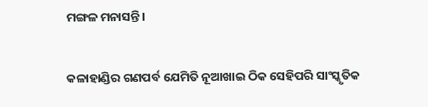ମଙ୍ଗଳ ମନାସନ୍ତି।

କଳାହାଣ୍ଡିର ଗଣପର୍ବ ଯେମିତି ନୂଆଖାଇ ଠିକ ସେହିପରି ସାଂସ୍କୃତିକ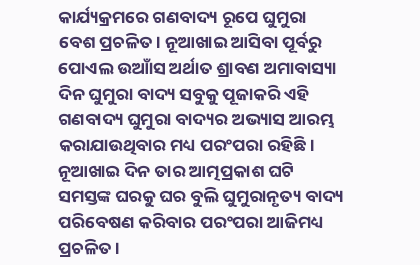କାର୍ଯ୍ୟକ୍ରମରେ ଗଣବାଦ୍ୟ ରୂପେ ଘୁମୁରା ବେଶ ପ୍ରଚଳିତ। ନୂଆଖାଇ ଆସିବା ପୂର୍ବରୁ ପୋଏଲ ଉଆାଁସ ଅର୍ଥାତ ଶ୍ରାବଣ ଅମାବାସ୍ୟା ଦିନ ଘୁମୁରା ବାଦ୍ୟ ସବୁକୁ ପୂଜାକରି ଏହି ଗଣବାଦ୍ୟ ଘୁମୁରା ବାଦ୍ୟର ଅଭ୍ୟାସ ଆରମ୍ଭ କରାଯାଉଥିବାର ମଧ୍ୟ ପରଂପରା ରହିଛି। ନୂଆଖାଇ ଦିନ ତାର ଆତ୍ମପ୍ରକାଶ ଘଟି ସମସ୍ତଙ୍କ ଘରକୁ ଘର ବୁଲି ଘୁମୁରାନୃତ୍ୟ ବାଦ୍ୟ ପରିବେଷଣ କରିବାର ପରଂପରା ଆଜିମଧ୍ୟ ପ୍ରଚଳିତ।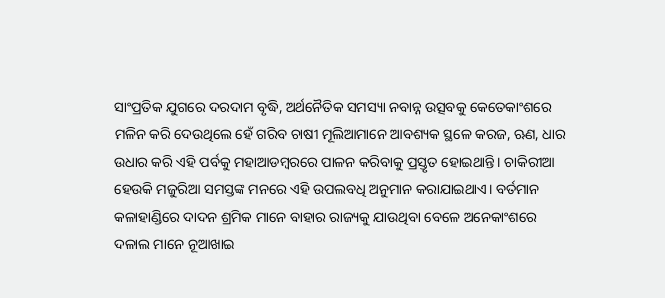ସାଂପ୍ରତିକ ଯୁଗରେ ଦରଦାମ ବୃଦ୍ଧି, ଅର୍ଥନୈତିକ ସମସ୍ୟା ନବାନ୍ନ ଉତ୍ସବକୁ କେତେକାଂଶରେ ମଳିନ କରି ଦେଉଥିଲେ ହେଁ ଗରିବ ଚାଷୀ ମୂଲିଆମାନେ ଆବଶ୍ୟକ ସ୍ଥଳେ କରଜ, ଋଣ, ଧାର ଉଧାର କରି ଏହି ପର୍ବକୁ ମହାଆଡମ୍ବରରେ ପାଳନ କରିବାକୁ ପ୍ରସ୍ତୃତ ହୋଇଥାନ୍ତି। ଚାକିରୀଆ ହେଉକି ମଜୁରିଆ ସମସ୍ତଙ୍କ ମନରେ ଏହି ଉପଲବଧି ଅନୁମାନ କରାଯାଇଥାଏ। ବର୍ତମାନ କଳାହାଣ୍ଡିରେ ଦାଦନ ଶ୍ରମିକ ମାନେ ବାହାର ରାଜ୍ୟକୁ ଯାଉଥିବା ବେଳେ ଅନେକାଂଶରେ ଦଳାଲ ମାନେ ନୂଆଖାଇ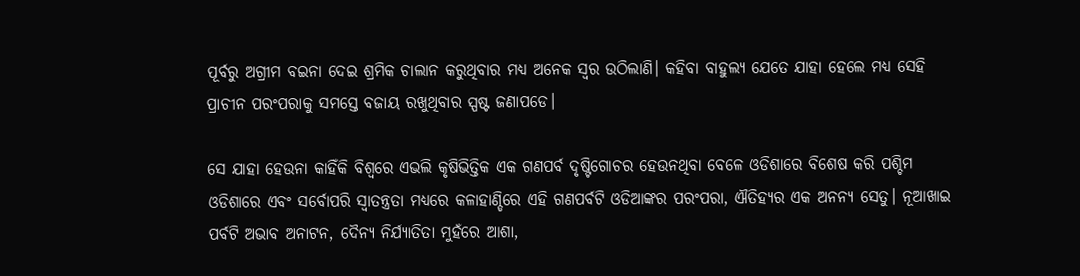ପୂର୍ବରୁ ଅଗ୍ରୀମ ବଇନା ଦେଇ ଶ୍ରମିକ ଚାଲାନ କରୁଥିବାର ମଧ୍ୟ ଅନେକ ସ୍ୱର ଉଠିଲାଣି। କହିବା ବାହୁଲ୍ୟ ଯେତେ ଯାହା ହେଲେ ମଧ୍ୟ ସେହି ପ୍ରାଚୀନ ପରଂପରାକୁ ସମସ୍ତେ ବଜାୟ ରଖୁଥିବାର ସ୍ପଷ୍ଟ ଜଣାପଡେ।

ସେ ଯାହା ହେଉନା କାହିଁକି ବିଶ୍ୱରେ ଏଭଲି କୃଷିଭିତ୍ତିକ ଏକ ଗଣପର୍ବ ଦୃଷ୍ଟିଗୋଚର ହେଉନଥିବା ବେଳେ ଓଡିଶାରେ ବିଶେଷ କରି ପଶ୍ଚିମ ଓଡିଶାରେ ଏବଂ ସର୍ବୋପରି ସ୍ୱାତନ୍ତ୍ରତା ମଧ୍ୟରେ କଳାହାଣ୍ଡିରେ ଏହି ଗଣପର୍ବଟି ଓଡିଆଙ୍କର ପରଂପରା, ଐତିହ୍ୟର ଏକ ଅନନ୍ୟ ସେତୁ। ନୂଆଖାଇ ପର୍ବଟି ଅଭାବ ଅନାଟନ, ଦୈନ୍ୟ ନିର୍ଯ୍ୟାତିତା ମୁହଁରେ ଆଶା,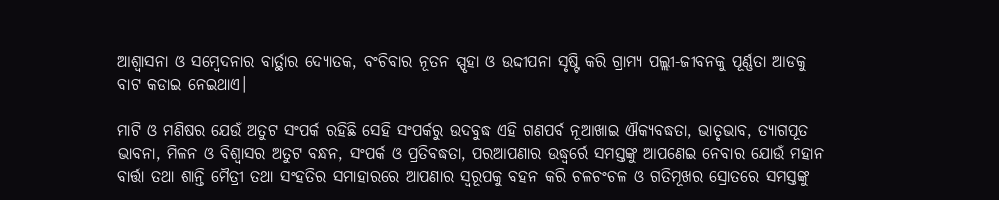ଆଶ୍ୱାସନା ଓ ସମ୍ବେଦନାର ବାର୍ତ୍ଥାର ଦ୍ୟୋତକ, ବଂଚିବାର ନୂତନ ସ୍ପୃହା ଓ ଉଦ୍ଦୀପନା ସୃଷ୍ଟି କରି ଗ୍ରାମ୍ୟ ପଲ୍ଲୀ-ଜୀବନକୁ ପୂର୍ଣ୍ଣତା ଆଡକୁ ବାଟ କଡାଇ ନେଇଥାଏ।

ମାଟି ଓ ମଣିଷର ଯେଉଁ ଅତୁଟ ସଂପର୍କ ରହିଛି ସେହି ସଂପର୍କରୁ ଉଦବୁଦ୍ଧ ଏହି ଗଣପର୍ବ ନୂଆଖାଇ ଐକ୍ୟବଦ୍ଧତା, ଭାତୃଭାବ, ତ୍ୟାଗପୂତ ଭାବନା, ମିଳନ ଓ ବିଶ୍ୱାସର ଅତୁଟ ବନ୍ଧନ, ସଂପର୍କ ଓ ପ୍ରତିବଦ୍ଧତା, ପରଆପଣାର ଉଦ୍ଧ୍ୱର୍ରେ ସମସ୍ତଙ୍କୁ ଆପଣେଇ ନେବାର ଯୋଉଁ ମହାନ ବାର୍ତ୍ତା ତଥା ଶାନ୍ତି ମୈତ୍ରୀ ତଥା ସଂହତିର ସମାହାରରେ ଆପଣାର ସ୍ୱରୂପକୁ ବହନ କରି ଚଳଚଂଚଳ ଓ ଗତିମୂଖର ସ୍ରୋତରେ ସମସ୍ତଙ୍କୁ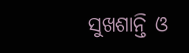ସୁଖଶାନ୍ତି ଓ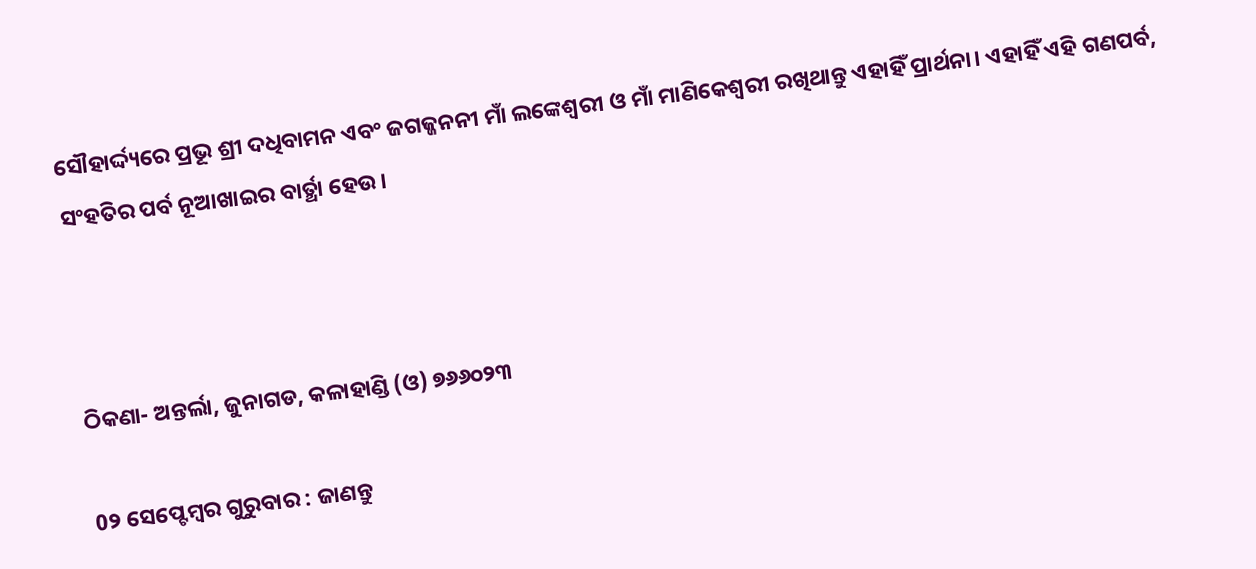ସୌହାର୍ଦ୍ଦ୍ୟରେ ପ୍ରଭୂ ଶ୍ରୀ ଦଧିବାମନ ଏବଂ ଜଗଜ୍ଜନନୀ ମାଁ ଲଙ୍କେଶ୍ୱରୀ ଓ ମାଁ ମାଣିକେଶ୍ୱରୀ ରଖିଥାନ୍ତୁ ଏହାହିଁ ପ୍ରାର୍ଥନା। ଏହାହିଁ ଏହି ଗଣପର୍ବ, ସଂହତିର ପର୍ବ ନୂଆଖାଇର ବାର୍ତ୍ଥା ହେଉ।



ଠିକଣା- ଅନ୍ତର୍ଲା, ଜୁନାଗଡ, କଳାହାଣ୍ଡି (ଓ) ୭୬୬୦୨୩

0୨ ସେପ୍ଟେମ୍ବର ଗୁରୁବାର : ଜାଣନ୍ତୁ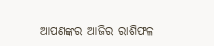ଆପଣଙ୍କର ଆଜିର ରାଶିଫଳ